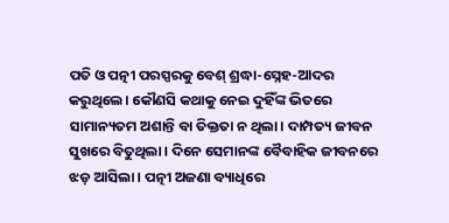ପତି ଓ ପତ୍ନୀ ପରସ୍ପରକୁ ବେଶ୍ ଶ୍ରଦ୍ଧା-ସ୍ନେହ-ଆଦର କରୁଥିଲେ। କୌଣସି କଥାକୁ ନେଇ ଦୁହିଁଙ୍କ ଭିତରେ ସାମାନ୍ୟତମ ଅଶାନ୍ତି ବା ତିକ୍ତତା ନ ଥିଲା। ଦାମ୍ପତ୍ୟ ଜୀବନ ସୁଖରେ ବିତୁଥିଲା। ଦିନେ ସେମାନଙ୍କ ବୈବାହିକ ଜୀବନରେ ଝଡ଼ ଆସିଲା। ପତ୍ନୀ ଅଜଣା ବ୍ୟାଧିରେ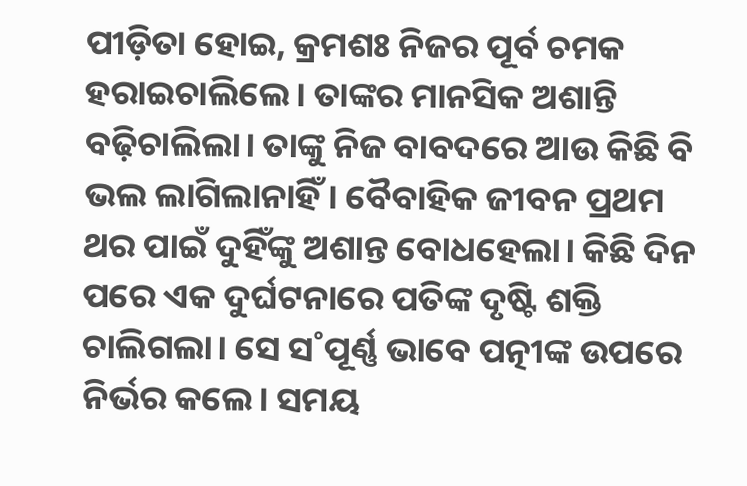ପୀଡ଼ିତା ହୋଇ, କ୍ରମଶଃ ନିଜର ପୂର୍ବ ଚମକ ହରାଇଚାଲିଲେ। ତାଙ୍କର ମାନସିକ ଅଶାନ୍ତି ବଢ଼ିଚାଲିଲା। ତାଙ୍କୁ ନିଜ ବାବଦରେ ଆଉ କିଛି ବି ଭଲ ଲାଗିଲାନାହିଁ। ବୈବାହିକ ଜୀବନ ପ୍ରଥମ ଥର ପାଇଁ ଦୁହିଁଙ୍କୁ ଅଶାନ୍ତ ବୋଧହେଲା। କିଛି ଦିନ ପରେ ଏକ ଦୁର୍ଘଟନାରେ ପତିଙ୍କ ଦୃଷ୍ଟି ଶକ୍ତି ଚାଲିଗଲା। ସେ ସ˚ପୂର୍ଣ୍ଣ ଭାବେ ପତ୍ନୀଙ୍କ ଉପରେ ନିର୍ଭର କଲେ। ସମୟ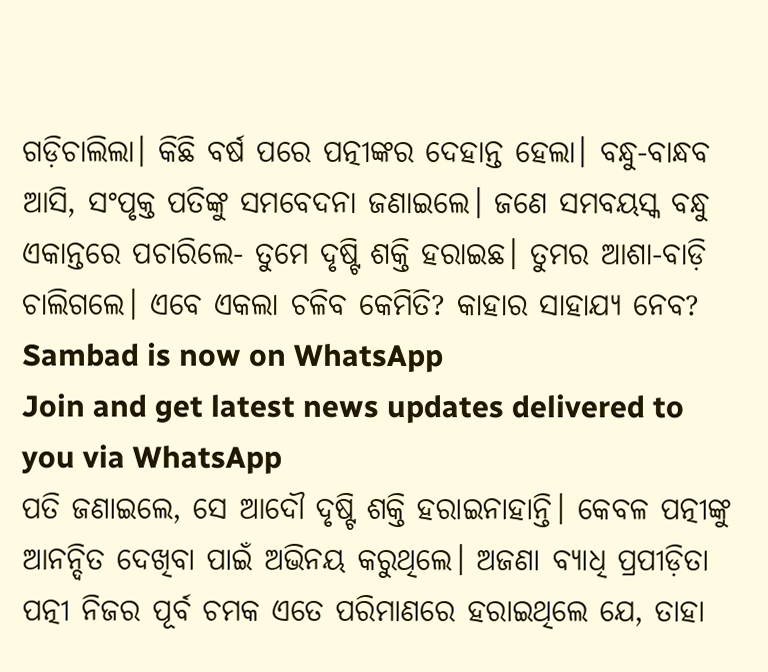ଗଡ଼ିଚାଲିଲା। କିଛି ବର୍ଷ ପରେ ପତ୍ନୀଙ୍କର ଦେହାନ୍ତ ହେଲା। ବନ୍ଧୁ-ବାନ୍ଧବ ଆସି, ସଂପୃକ୍ତ ପତିଙ୍କୁ ସମବେଦନା ଜଣାଇଲେ। ଜଣେ ସମବୟସ୍କ ବନ୍ଧୁ ଏକାନ୍ତରେ ପଚାରିଲେ- ତୁମେ ଦୃଷ୍ଟି ଶକ୍ତି ହରାଇଛ। ତୁମର ଆଶା-ବାଡ଼ି ଚାଲିଗଲେ। ଏବେ ଏକଲା ଚଳିବ କେମିତି? କାହାର ସାହାଯ୍ୟ ନେବ?
Sambad is now on WhatsApp
Join and get latest news updates delivered to you via WhatsApp
ପତି ଜଣାଇଲେ, ସେ ଆଦୌ ଦୃଷ୍ଟି ଶକ୍ତି ହରାଇନାହାନ୍ତି। କେବଳ ପତ୍ନୀଙ୍କୁ ଆନନ୍ଦିତ ଦେଖିବା ପାଇଁ ଅଭିନୟ କରୁଥିଲେ। ଅଜଣା ବ୍ୟାଧି ପ୍ରପୀଡ଼ିତା ପତ୍ନୀ ନିଜର ପୂର୍ବ ଚମକ ଏତେ ପରିମାଣରେ ହରାଇଥିଲେ ଯେ, ତାହା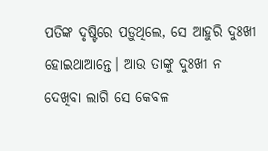ପତିଙ୍କ ଦୃଷ୍ଟିରେ ପଡ଼ୁଥିଲେ, ସେ ଆହୁରି ଦୁଃଖୀ ହୋଇଥାଆନ୍ତେ। ଆଉ ତାଙ୍କୁ ଦୁଃଖୀ ନ ଦେଖିବା ଲାଗି ସେ କେବଳ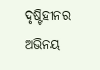ଦୃଷ୍ଟିହୀନର ଅଭିନୟ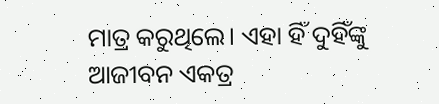ମାତ୍ର କରୁଥିଲେ। ଏହା ହିଁ ଦୁହିଁଙ୍କୁ ଆଜୀବନ ଏକତ୍ର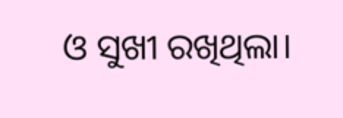ଓ ସୁଖୀ ରଖିଥିଲା।